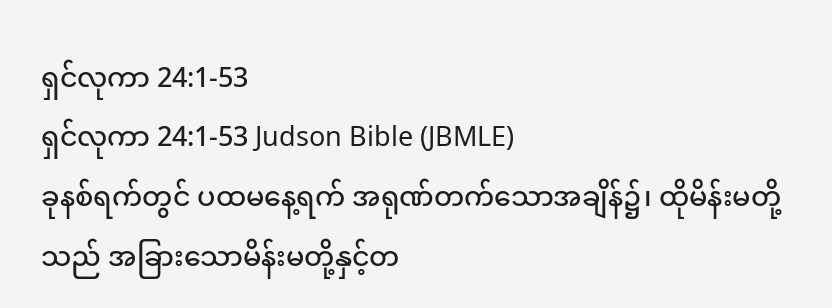ရှင်လုကာ 24:1-53
ရှင်လုကာ 24:1-53 Judson Bible (JBMLE)
ခုနစ်ရက်တွင် ပထမနေ့ရက် အရုဏ်တက်သောအချိန်၌၊ ထိုမိန်းမတို့သည် အခြားသောမိန်းမတို့နှင့်တ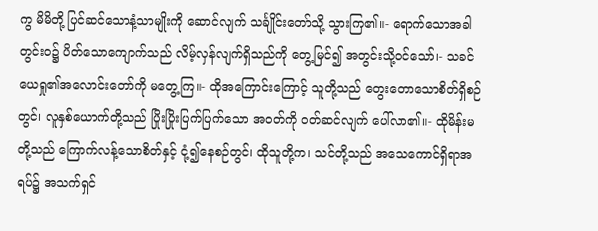ကွ မိမိတို့ ပြင်ဆင်သောနံ့သာမျိုးကို ဆောင်လျက် သင်္ချိုင်းတော်သို့ သွားကြ၏။- ရောက်သောအခါ တွင်းဝ၌ ပိတ်သောကျောက်သည် လိမ့်လှန်လျက်ရှိသည်ကို တွေ့မြင်၍ အတွင်းသို့ဝင်သော်၊- သခင်ယေရှု၏အလောင်းတော်ကို မတွေ့ကြ။- ထိုအကြောင်းကြောင့် သူတို့သည် တွေးတောသောစိတ်ရှိစဉ်တွင်၊ လူနှစ်ယောက်တို့သည် ပြိုးပြိုးပြက်ပြက်သော အဝတ်ကို ဝတ်ဆင်လျက် ပေါ်လာ၏။- ထိုမိန်းမတို့သည် ကြောက်လန့်သောစိတ်နှင့် ငုံ့၍နေစဉ်တွင်၊ ထိုသူတို့က၊ သင်တို့သည် အသေကောင်ရှိရာအရပ်၌ အသက်ရှင်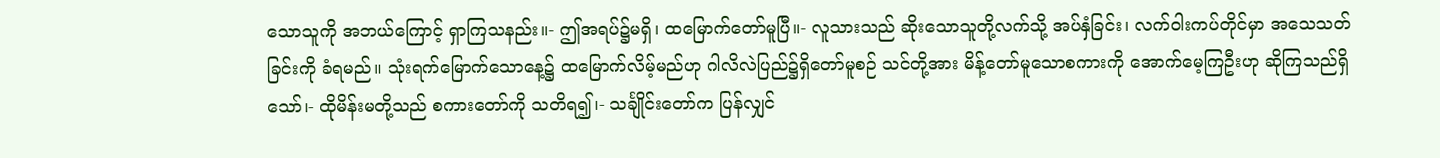သောသူကို အဘယ်ကြောင့် ရှာကြသနည်း။- ဤအရပ်၌မရှိ၊ ထမြောက်တော်မူပြီ။- လူသားသည် ဆိုးသောသူတို့လက်သို့ အပ်နှံခြင်း၊ လက်ဝါးကပ်တိုင်မှာ အသေသတ်ခြင်းကို ခံရမည်။ သုံးရက်မြောက်သောနေ့၌ ထမြောက်လိမ့်မည်ဟု ဂါလိလဲပြည်၌ရှိတော်မူစဉ် သင်တို့အား မိန့်တော်မူသောစကားကို အောက်မေ့ကြဦးဟု ဆိုကြသည်ရှိသော်၊- ထိုမိန်းမတို့သည် စကားတော်ကို သတိရ၍၊- သင်္ချိုင်းတော်က ပြန်လျှင်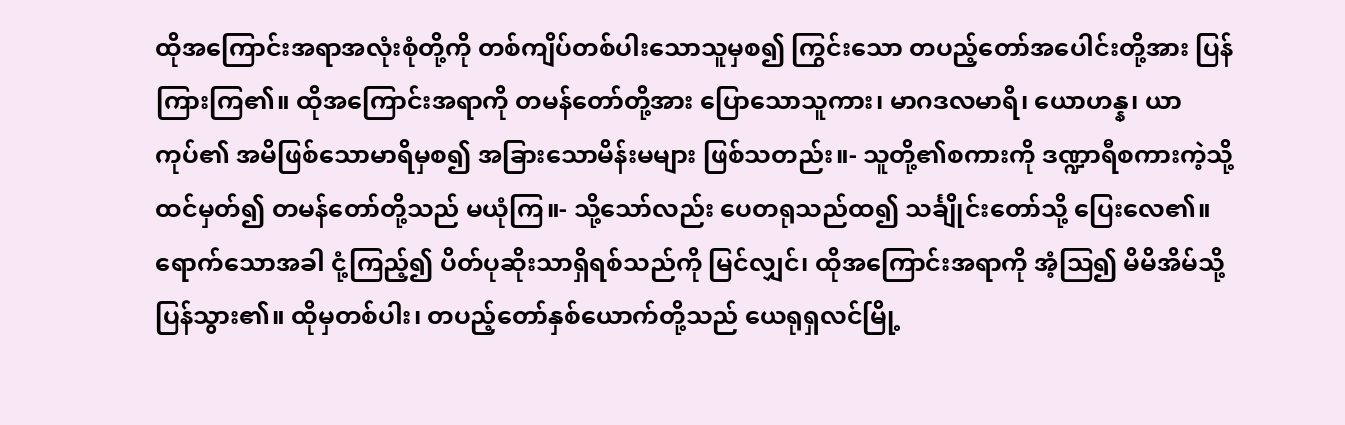ထိုအကြောင်းအရာအလုံးစုံတို့ကို တစ်ကျိပ်တစ်ပါးသောသူမှစ၍ ကြွင်းသော တပည့်တော်အပေါင်းတို့အား ပြန်ကြားကြ၏။ ထိုအကြောင်းအရာကို တမန်တော်တို့အား ပြောသောသူကား၊ မာဂဒလမာရိ၊ ယောဟန္န၊ ယာကုပ်၏ အမိဖြစ်သောမာရိမှစ၍ အခြားသောမိန်းမများ ဖြစ်သတည်း။- သူတို့၏စကားကို ဒဏ္ဍာရီစကားကဲ့သို့ ထင်မှတ်၍ တမန်တော်တို့သည် မယုံကြ။- သို့သော်လည်း ပေတရုသည်ထ၍ သင်္ချိုင်းတော်သို့ ပြေးလေ၏။ ရောက်သောအခါ ငုံ့ကြည့်၍ ပိတ်ပုဆိုးသာရှိရစ်သည်ကို မြင်လျှင်၊ ထိုအကြောင်းအရာကို အံ့ဩ၍ မိမိအိမ်သို့ ပြန်သွား၏။ ထိုမှတစ်ပါး၊ တပည့်တော်နှစ်ယောက်တို့သည် ယေရုရှလင်မြို့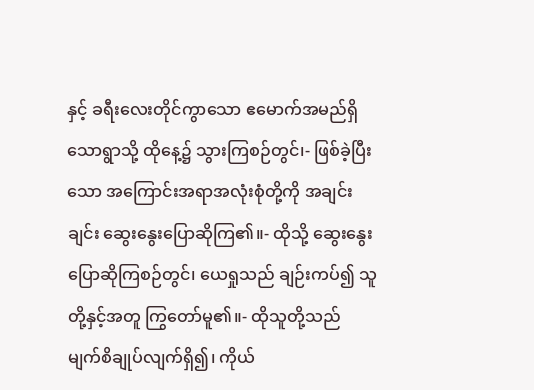နှင့် ခရီးလေးတိုင်ကွာသော ဧမောက်အမည်ရှိသောရွာသို့ ထိုနေ့၌ သွားကြစဉ်တွင်၊- ဖြစ်ခဲ့ပြီးသော အကြောင်းအရာအလုံးစုံတို့ကို အချင်းချင်း ဆွေးနွေးပြောဆိုကြ၏။- ထိုသို့ ဆွေးနွေးပြောဆိုကြစဉ်တွင်၊ ယေရှုသည် ချဉ်းကပ်၍ သူတို့နှင့်အတူ ကြွတော်မူ၏။- ထိုသူတို့သည် မျက်စိချုပ်လျက်ရှိ၍၊ ကိုယ်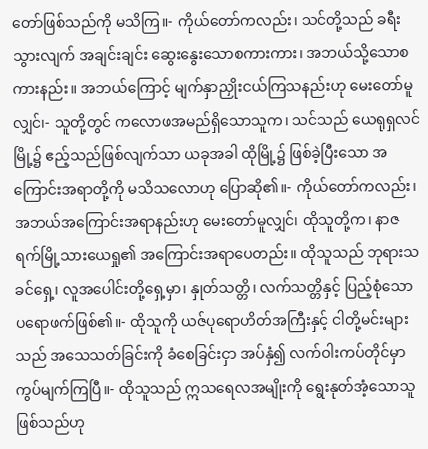တော်ဖြစ်သည်ကို မသိကြ။- ကိုယ်တော်ကလည်း၊ သင်တို့သည် ခရီးသွားလျက် အချင်းချင်း ဆွေးနွေးသောစကားကား၊ အဘယ်သို့သောစကားနည်း။ အဘယ်ကြောင့် မျက်နှာညှိုးငယ်ကြသနည်းဟု မေးတော်မူလျှင်၊- သူတို့တွင် ကလောဖအမည်ရှိသောသူက၊ သင်သည် ယေရုရှလင်မြို့၌ ဧည့်သည်ဖြစ်လျက်သာ ယခုအခါ ထိုမြို့၌ ဖြစ်ခဲ့ပြီးသော အကြောင်းအရာတို့ကို မသိသလောဟု ပြောဆို၏။- ကိုယ်တော်ကလည်း၊ အဘယ်အကြောင်းအရာနည်းဟု မေးတော်မူလျှင်၊ ထိုသူတို့က၊ နာဇရက်မြို့သားယေရှု၏ အကြောင်းအရာပေတည်း။ ထိုသူသည် ဘုရားသခင်ရှေ့၊ လူအပေါင်းတို့ရှေ့မှာ၊ နှုတ်သတ္တိ၊ လက်သတ္တိနှင့် ပြည့်စုံသော ပရောဖက်ဖြစ်၏။- ထိုသူကို ယဇ်ပုရောဟိတ်အကြီးနှင့် ငါတို့မင်းများသည် အသေသတ်ခြင်းကို ခံစေခြင်းငှာ အပ်နှံ၍ လက်ဝါးကပ်တိုင်မှာ ကွပ်မျက်ကြပြီ။- ထိုသူသည် ဣသရေလအမျိုးကို ရွေးနုတ်အံ့သောသူ ဖြစ်သည်ဟု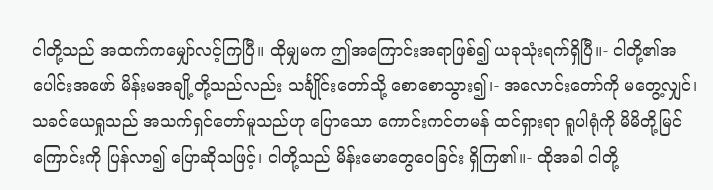ငါတို့သည် အထက်ကမျှော်လင့်ကြပြီ။ ထိုမျှမက ဤအကြောင်းအရာဖြစ်၍ ယခုသုံးရက်ရှိပြီ။- ငါတို့၏အပေါင်းအဖော် မိန်းမအချို့တို့သည်လည်း သင်္ချိုင်းတော်သို့ စောစောသွား၍၊- အလောင်းတော်ကို မတွေ့လျှင်၊ သခင်ယေရှုသည် အသက်ရှင်တော်မူသည်ဟု ပြောသော ကောင်းကင်တမန် ထင်ရှားရာ ရူပါရုံကို မိမိတို့မြင်ကြောင်းကို ပြန်လာ၍ ပြောဆိုသဖြင့်၊ ငါတို့သည် မိန်းမောတွေဝေခြင်း ရှိကြ၏။- ထိုအခါ ငါတို့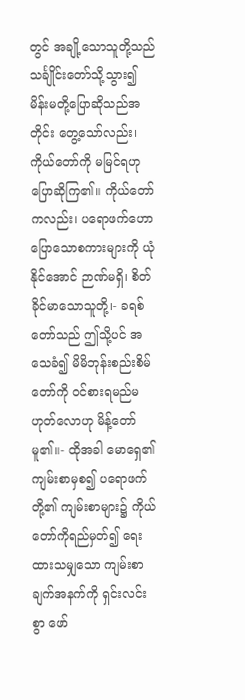တွင် အချို့သောသူတို့သည် သင်္ချိုင်းတော်သို့သွား၍ မိန်းမတို့ပြောဆိုသည်အတိုင်း တွေ့သော်လည်း၊ ကိုယ်တော်ကို မမြင်ရဟု ပြောဆိုကြ၏။ ကိုယ်တော်ကလည်း၊ ပရောဖက်ဟောပြောသောစကားများကို ယုံနိုင်အောင် ဉာဏ်မရှိ၊ စိတ်ခိုင်မာသောသူတို့၊- ခရစ်တော်သည် ဤသို့ပင် အသေခံ၍ မိမိဘုန်းစည်းစိမ်တော်ကို ဝင်စားရမည်မဟုတ်လောဟု မိန့်တော်မူ၏။- ထိုအခါ မောရှေ၏ကျမ်းစာမှစ၍ ပရောဖက်တို့၏ ကျမ်းစာများ၌ ကိုယ်တော်ကိုရည်မှတ်၍ ရေးထားသမျှသော ကျမ်းစာချက်အနက်ကို ရှင်းလင်းစွာ ဖော်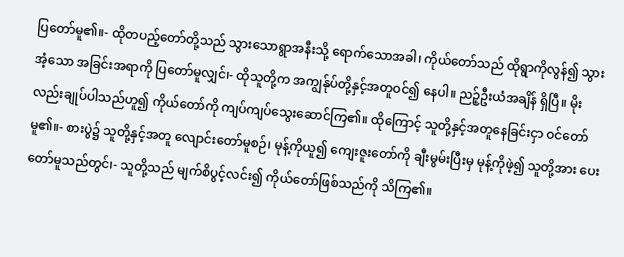ပြတော်မူ၏။- ထိုတပည့်တော်တို့သည် သွားသောရွာအနီးသို့ ရောက်သောအခါ၊ ကိုယ်တော်သည် ထိုရွာကိုလွန်၍ သွားအံ့သော အခြင်းအရာကို ပြတော်မူလျှင်၊- ထိုသူတို့က အကျွန်ုပ်တို့နှင့်အတူဝင်၍ နေပါ။ ညဉ့်ဦးယံအချိန် ရှိပြီ။ မိုးလည်းချုပ်ပါသည်ဟူ၍ ကိုယ်တော်ကို ကျပ်ကျပ်သွေးဆောင်ကြ၏။ ထိုကြောင့် သူတို့နှင့်အတူနေခြင်းငှာ ဝင်တော်မူ၏။- စားပွဲ၌ သူတို့နှင့်အတူ လျောင်းတော်မူစဉ်၊ မုန့်ကိုယူ၍ ကျေးဇူးတော်ကို ချီးမွမ်းပြီးမှ မုန့်ကိုဖဲ့၍ သူတို့အား ပေးတော်မူသည်တွင်၊- သူတို့သည် မျက်စိပွင့်လင်း၍ ကိုယ်တော်ဖြစ်သည်ကို သိကြ၏။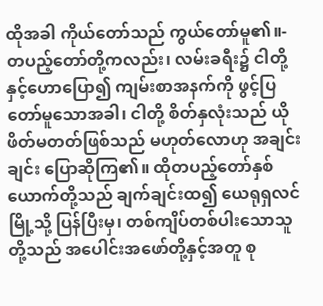ထိုအခါ ကိုယ်တော်သည် ကွယ်တော်မူ၏။- တပည့်တော်တို့ကလည်း၊ လမ်းခရီး၌ ငါတို့နှင့်ဟောပြော၍ ကျမ်းစာအနက်ကို ဖွင့်ပြတော်မူသောအခါ၊ ငါတို့ စိတ်နှလုံးသည် ယိုဖိတ်မတတ်ဖြစ်သည် မဟုတ်လောဟု အချင်းချင်း ပြောဆိုကြ၏။ ထိုတပည့်တော်နှစ်ယောက်တို့သည် ချက်ချင်းထ၍ ယေရုရှလင်မြို့သို့ ပြန်ပြီးမှ၊ တစ်ကျိပ်တစ်ပါးသောသူတို့သည် အပေါင်းအဖော်တို့နှင့်အတူ စု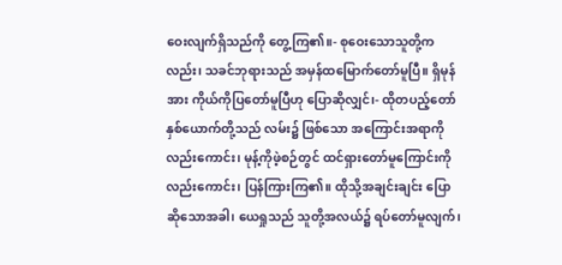ဝေးလျက်ရှိသည်ကို တွေ့ကြ၏။- စုဝေးသောသူတို့ကလည်း၊ သခင်ဘုရားသည် အမှန်ထမြောက်တော်မူပြီ။ ရှိမုန်အား ကိုယ်ကိုပြတော်မူပြီဟု ပြောဆိုလျှင်၊- ထိုတပည့်တော်နှစ်ယောက်တို့သည် လမ်း၌ ဖြစ်သော အကြောင်းအရာကိုလည်းကောင်း၊ မုန့်ကိုဖဲ့စဉ်တွင် ထင်ရှားတော်မူကြောင်းကိုလည်းကောင်း၊ ပြန်ကြားကြ၏။ ထိုသို့အချင်းချင်း ပြောဆိုသောအခါ၊ ယေရှုသည် သူတို့အလယ်၌ ရပ်တော်မူလျက်၊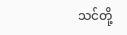သင်တို့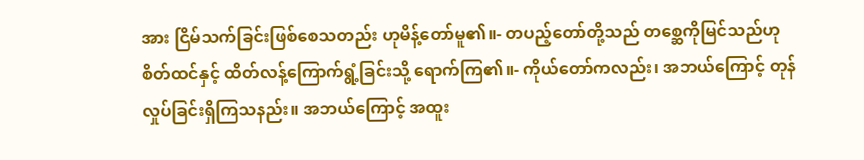အား ငြိမ်သက်ခြင်းဖြစ်စေသတည်း ဟုမိန့်တော်မူ၏။- တပည့်တော်တို့သည် တစ္ဆေကိုမြင်သည်ဟု စိတ်ထင်နှင့် ထိတ်လန့်ကြောက်ရွံ့ခြင်းသို့ ရောက်ကြ၏။- ကိုယ်တော်ကလည်း၊ အဘယ်ကြောင့် တုန်လှုပ်ခြင်းရှိကြသနည်း။ အဘယ်ကြောင့် အထူး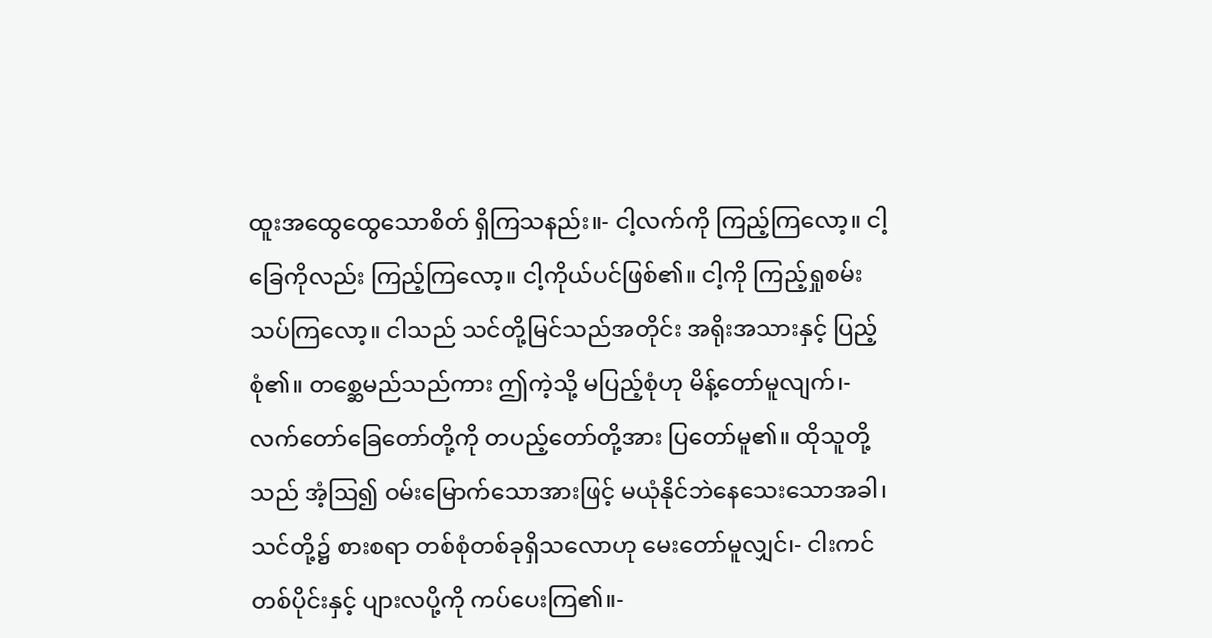ထူးအထွေထွေသောစိတ် ရှိကြသနည်း။- ငါ့လက်ကို ကြည့်ကြလော့။ ငါ့ခြေကိုလည်း ကြည့်ကြလော့။ ငါ့ကိုယ်ပင်ဖြစ်၏။ ငါ့ကို ကြည့်ရှုစမ်းသပ်ကြလော့။ ငါသည် သင်တို့မြင်သည်အတိုင်း အရိုးအသားနှင့် ပြည့်စုံ၏။ တစ္ဆေမည်သည်ကား ဤကဲ့သို့ မပြည့်စုံဟု မိန့်တော်မူလျက်၊- လက်တော်ခြေတော်တို့ကို တပည့်တော်တို့အား ပြတော်မူ၏။ ထိုသူတို့သည် အံ့ဩ၍ ဝမ်းမြောက်သောအားဖြင့် မယုံနိုင်ဘဲနေသေးသောအခါ၊ သင်တို့၌ စားစရာ တစ်စုံတစ်ခုရှိသလောဟု မေးတော်မူလျှင်၊- ငါးကင်တစ်ပိုင်းနှင့် ပျားလပို့ကို ကပ်ပေးကြ၏။-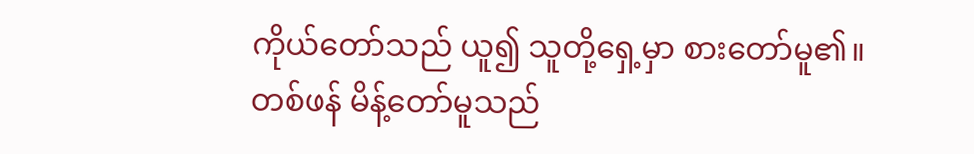ကိုယ်တော်သည် ယူ၍ သူတို့ရှေ့မှာ စားတော်မူ၏။ တစ်ဖန် မိန့်တော်မူသည်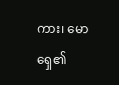ကား၊ မောရှေ၏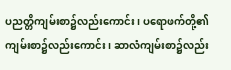ပညတ္တိကျမ်းစာ၌လည်းကောင်း၊ ပရောဖက်တို့၏ ကျမ်းစာ၌လည်းကောင်း၊ ဆာလံကျမ်းစာ၌လည်း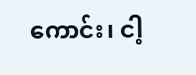ကောင်း၊ ငါ့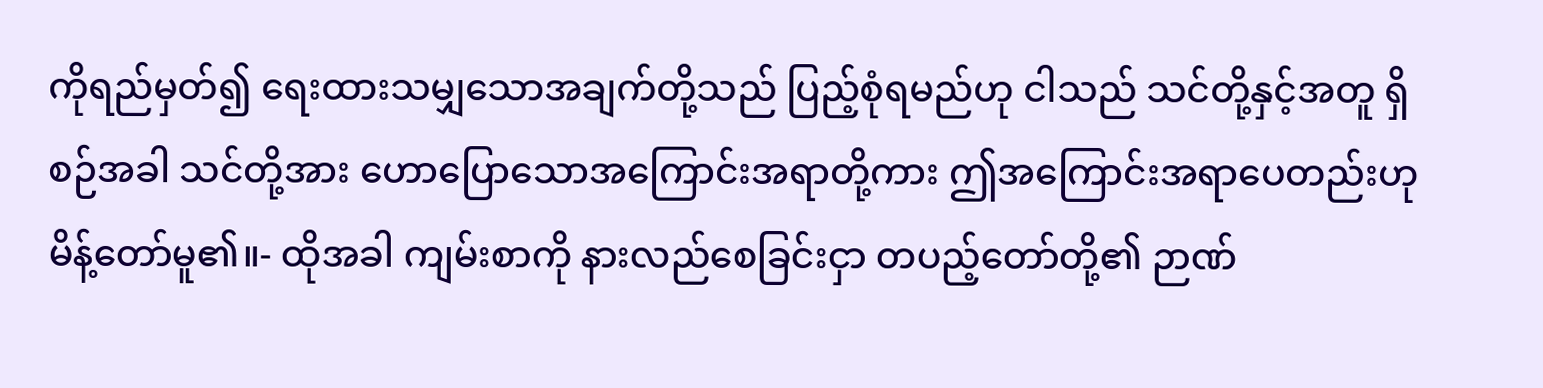ကိုရည်မှတ်၍ ရေးထားသမျှသောအချက်တို့သည် ပြည့်စုံရမည်ဟု ငါသည် သင်တို့နှင့်အတူ ရှိစဉ်အခါ သင်တို့အား ဟောပြောသောအကြောင်းအရာတို့ကား ဤအကြောင်းအရာပေတည်းဟု မိန့်တော်မူ၏။- ထိုအခါ ကျမ်းစာကို နားလည်စေခြင်းငှာ တပည့်တော်တို့၏ ဉာဏ်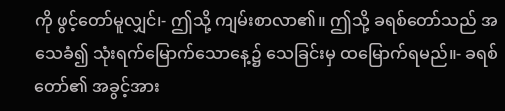ကို ဖွင့်တော်မူလျှင်၊- ဤသို့ ကျမ်းစာလာ၏။ ဤသို့ ခရစ်တော်သည် အသေခံ၍ သုံးရက်မြောက်သောနေ့၌ သေခြင်းမှ ထမြောက်ရမည်။- ခရစ်တော်၏ အခွင့်အား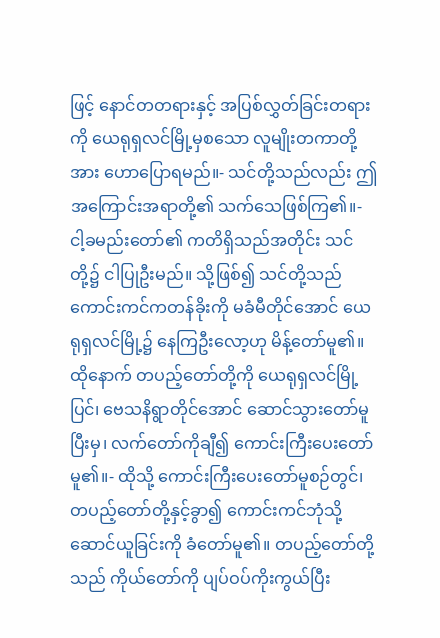ဖြင့် နောင်တတရားနှင့် အပြစ်လွှတ်ခြင်းတရားကို ယေရုရှလင်မြို့မှစသော လူမျိုးတကာတို့အား ဟောပြောရမည်။- သင်တို့သည်လည်း ဤအကြောင်းအရာတို့၏ သက်သေဖြစ်ကြ၏။- ငါ့ခမည်းတော်၏ ကတိရှိသည်အတိုင်း သင်တို့၌ ငါပြုဦးမည်။ သို့ဖြစ်၍ သင်တို့သည် ကောင်းကင်ကတန်ခိုးကို မခံမီတိုင်အောင် ယေရုရှလင်မြို့၌ နေကြဦးလော့ဟု မိန့်တော်မူ၏။ ထိုနောက် တပည့်တော်တို့ကို ယေရုရှလင်မြို့ပြင်၊ ဗေသနိရွာတိုင်အောင် ဆောင်သွားတော်မူပြီးမှ၊ လက်တော်ကိုချီ၍ ကောင်းကြီးပေးတော်မူ၏။- ထိုသို့ ကောင်းကြီးပေးတော်မူစဉ်တွင်၊ တပည့်တော်တို့နှင့်ခွာ၍ ကောင်းကင်ဘုံသို့ ဆောင်ယူခြင်းကို ခံတော်မူ၏။ တပည့်တော်တို့သည် ကိုယ်တော်ကို ပျပ်ဝပ်ကိုးကွယ်ပြီး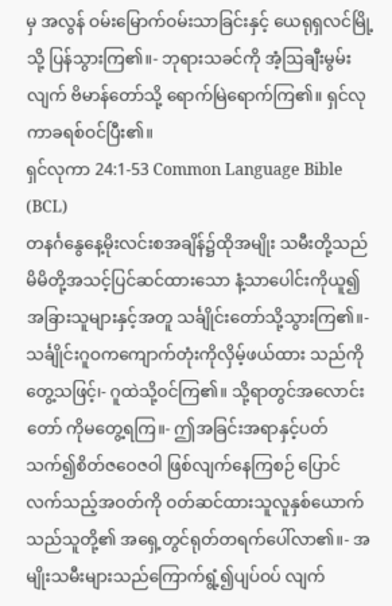မှ အလွန် ဝမ်းမြောက်ဝမ်းသာခြင်းနှင့် ယေရုရှလင်မြို့သို့ ပြန်သွားကြ၏။- ဘုရားသခင်ကို အံ့ဩချီးမွမ်းလျက် ဗိမာန်တော်သို့ ရောက်မြဲရောက်ကြ၏။ ရှင်လုကာခရစ်ဝင်ပြီး၏။
ရှင်လုကာ 24:1-53 Common Language Bible (BCL)
တနင်္ဂနွေနေ့မိုးလင်းစအချိန်၌ထိုအမျိုး သမီးတို့သည် မိမိတို့အသင့်ပြင်ဆင်ထားသော နံ့သာပေါင်းကိုယူ၍ အခြားသူများနှင့်အတူ သင်္ချိုင်းတော်သို့သွားကြ၏။- သင်္ချိုင်းဂူဝကကျောက်တုံးကိုလှိမ့်ဖယ်ထား သည်ကိုတွေ့သဖြင့်၊- ဂူထဲသို့ဝင်ကြ၏။ သို့ရာတွင်အလောင်းတော် ကိုမတွေ့ရကြ။- ဤအခြင်းအရာနှင့်ပတ်သက်၍စိတ်ဇဝေဇဝါ ဖြစ်လျက်နေကြစဉ် ပြောင်လက်သည့်အဝတ်ကို ဝတ်ဆင်ထားသူလူနှစ်ယောက်သည်သူတို့၏ အရှေ့တွင်ရုတ်တရက်ပေါ်လာ၏။- အမျိုးသမီးများသည်ကြောက်ရွံ့၍ပျပ်ဝပ် လျက်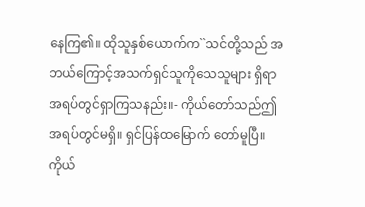နေကြ၏။ ထိုသူနှစ်ယောက်က``သင်တို့သည် အဘယ်ကြောင့်အသက်ရှင်သူကိုသေသူများ ရှိရာအရပ်တွင်ရှာကြသနည်း။- ကိုယ်တော်သည်ဤအရပ်တွင်မရှိ။ ရှင်ပြန်ထမြောက် တော်မူပြီ။ ကိုယ်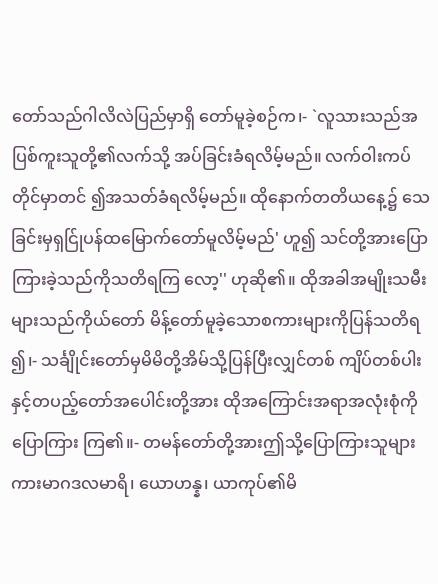တော်သည်ဂါလိလဲပြည်မှာရှိ တော်မူခဲ့စဉ်က၊- `လူသားသည်အပြစ်ကူးသူတို့၏လက်သို့ အပ်ခြင်းခံရလိမ့်မည်။ လက်ဝါးကပ်တိုင်မှာတင် ၍အသတ်ခံရလိမ့်မည်။ ထိုနောက်တတိယနေ့၌ သေခြင်းမှရှင်ြုပန်ထမြောက်တော်မူလိမ့်မည်' ဟူ၍ သင်တို့အားပြောကြားခဲ့သည်ကိုသတိရကြ လော့'' ဟုဆို၏။ ထိုအခါအမျိုးသမီးများသည်ကိုယ်တော် မိန့်တော်မူခဲ့သောစကားများကိုပြန်သတိရ ၍၊- သင်္ချိုင်းတော်မှမိမိတို့အိမ်သို့ပြန်ပြီးလျှင်တစ် ကျိပ်တစ်ပါးနှင့်တပည့်တော်အပေါင်းတို့အား ထိုအကြောင်းအရာအလုံးစုံကိုပြောကြား ကြ၏။- တမန်တော်တို့အားဤသို့ပြောကြားသူများ ကားမာဂဒလမာရိ၊ ယောဟန္န၊ ယာကုပ်၏မိ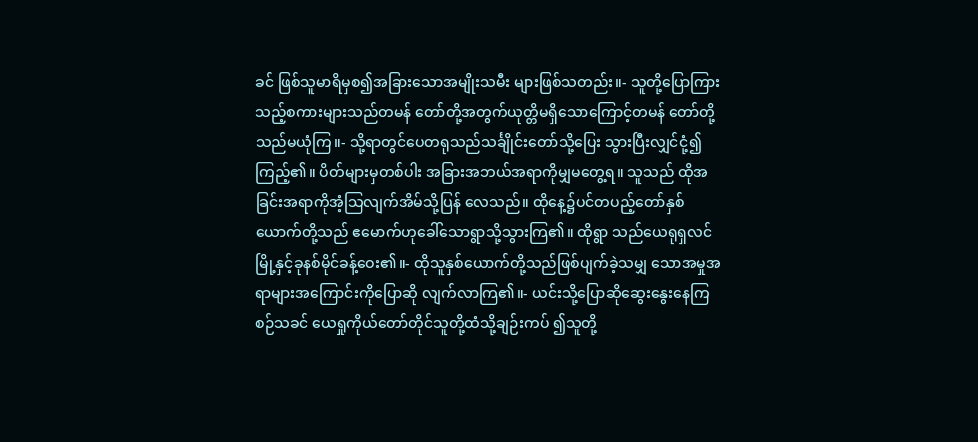ခင် ဖြစ်သူမာရိမှစ၍အခြားသောအမျိုးသမီး များဖြစ်သတည်း။- သူတို့ပြောကြားသည့်စကားများသည်တမန် တော်တို့အတွက်ယုတ္တိမရှိသောကြောင့်တမန် တော်တို့သည်မယုံကြ။- သို့ရာတွင်ပေတရုသည်သင်္ချိုင်းတော်သို့ပြေး သွားပြီးလျှင်ငုံ့၍ကြည့်၏။ ပိတ်များမှတစ်ပါး အခြားအဘယ်အရာကိုမျှမတွေ့ရ။ သူသည် ထိုအခြင်းအရာကိုအံ့သြလျက်အိမ်သို့ပြန် လေသည်။ ထိုနေ့၌ပင်တပည့်တော်နှစ်ယောက်တို့သည် ဧမောက်ဟုခေါ်သောရွာသို့သွားကြ၏။ ထိုရွာ သည်ယေရုရှလင်မြို့နှင့်ခုနစ်မိုင်ခန့်ဝေး၏။- ထိုသူနှစ်ယောက်တို့သည်ဖြစ်ပျက်ခဲ့သမျှ သောအမှုအရာများအကြောင်းကိုပြောဆို လျက်လာကြ၏။- ယင်းသို့ပြောဆိုဆွေးနွေးနေကြစဉ်သခင် ယေရှုကိုယ်တော်တိုင်သူတို့ထံသို့ချဉ်းကပ် ၍သူတို့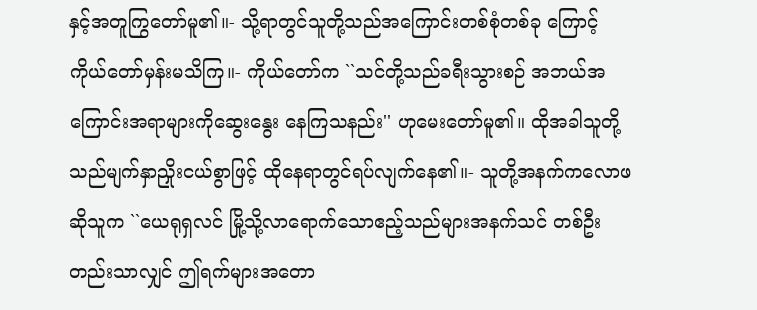နှင့်အတူကြွတော်မူ၏။- သို့ရာတွင်သူတို့သည်အကြောင်းတစ်စုံတစ်ခု ကြောင့်ကိုယ်တော်မှန်းမသိကြ။- ကိုယ်တော်က ``သင်တို့သည်ခရီးသွားစဉ် အဘယ်အကြောင်းအရာများကိုဆွေးနွေး နေကြသနည်း'' ဟုမေးတော်မူ၏။ ထိုအခါသူတို့သည်မျက်နှာညှိုးငယ်စွာဖြင့် ထိုနေရာတွင်ရပ်လျက်နေ၏။- သူတို့အနက်ကလောဖဆိုသူက ``ယေရုရှလင် မြို့သို့လာရောက်သောဧည့်သည်များအနက်သင် တစ်ဦးတည်းသာလျှင် ဤရက်များအတော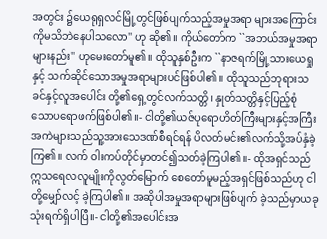အတွင်း ၌ယေရုရှလင်မြို့တွင်ဖြစ်ပျက်သည့်အမှုအရာ များအကြောင်းကိုမသိဘဲနေပါသလော'' ဟု ဆို၏။ ကိုယ်တော်က ``အဘယ်အမှုအရာများနည်း'' ဟုမေးတော်မူ၏။ ထိုသူနှစ်ဦးက ``နာဇရက်မြို့သားယေရှုနှင့် သက်ဆိုင်သောအမှုအရာများပင်ဖြစ်ပါ၏။ ထိုသူသည်ဘုရားသခင်နှင့်လူအပေါင်း တို့၏ရှေ့တွင်လက်သတ္တိ၊ နှုတ်သတ္တိနှင့်ပြည့်စုံ သောပရောဖက်ဖြစ်ပါ၏။- ငါတို့၏ယဇ်ပုရောဟိတ်ကြီးများနှင့်အကြီး အကဲများသည်သူ့အားသေဒဏ်စီရင်ရန် ပိလတ်မင်း၏လက်သို့အပ်နှံခဲ့ကြ၏။ လက် ဝါးကပ်တိုင်မှာတင်၍သတ်ခဲ့ကြပါ၏။- ထိုအရှင်သည်ဣသရေလလူမျိုးကိုလွတ်မြောက် စေတော်မူမည့်အရှင်ဖြစ်သည်ဟု ငါတို့မျှော်လင့် ခဲ့ကြပါ၏။ အဆိုပါအမှုအရာများဖြစ်ပျက် ခဲ့သည်မှာယခုသုံးရက်ရှိပါပြီ။- ငါတို့၏အပေါင်းအ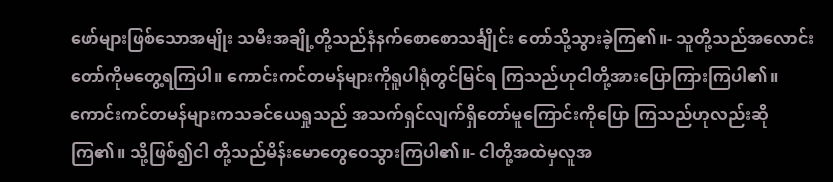ဖော်များဖြစ်သောအမျိုး သမီးအချို့တို့သည်နံနက်စောစောသင်္ချိုင်း တော်သို့သွားခဲ့ကြ၏။- သူတို့သည်အလောင်းတော်ကိုမတွေ့ရကြပါ။ ကောင်းကင်တမန်များကိုရူပါရုံတွင်မြင်ရ ကြသည်ဟုငါတို့အားပြောကြားကြပါ၏။ ကောင်းကင်တမန်များကသခင်ယေရှုသည် အသက်ရှင်လျက်ရှိတော်မူကြောင်းကိုပြော ကြသည်ဟုလည်းဆိုကြ၏။ သို့ဖြစ်၍ငါ တို့သည်မိန်းမောတွေဝေသွားကြပါ၏။- ငါတို့အထဲမှလူအ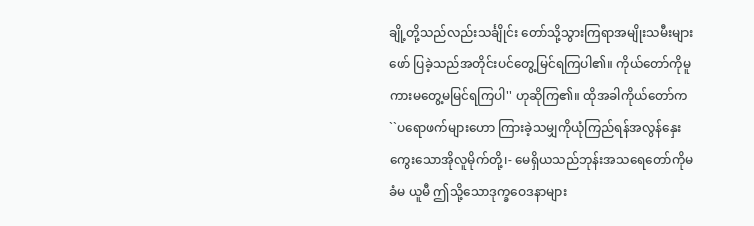ချို့တို့သည်လည်းသင်္ချိုင်း တော်သို့သွားကြရာအမျိုးသမီးများဖော် ပြခဲ့သည်အတိုင်းပင်တွေ့မြင်ရကြပါ၏။ ကိုယ်တော်ကိုမူကားမတွေ့မမြင်ရကြပါ'' ဟုဆိုကြ၏။ ထိုအခါကိုယ်တော်က ``ပရောဖက်များဟော ကြားခဲ့သမျှကိုယုံကြည်ရန်အလွန်နှေး ကွေးသောအိုလူမိုက်တို့၊- မေရှိယသည်ဘုန်းအသရေတော်ကိုမခံမ ယူမီ ဤသို့သောဒုက္ခဝေဒနာများ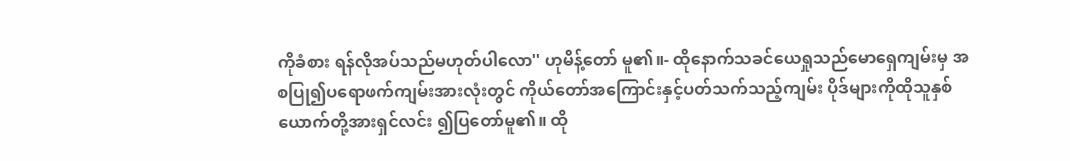ကိုခံစား ရန်လိုအပ်သည်မဟုတ်ပါလော'' ဟုမိန့်တော် မူ၏။- ထိုနောက်သခင်ယေရှုသည်မောရှေကျမ်းမှ အစပြု၍ပရောဖက်ကျမ်းအားလုံးတွင် ကိုယ်တော်အကြောင်းနှင့်ပတ်သက်သည့်ကျမ်း ပိုဒ်များကိုထိုသူနှစ်ယောက်တို့အားရှင်လင်း ၍ပြတော်မူ၏။ ထို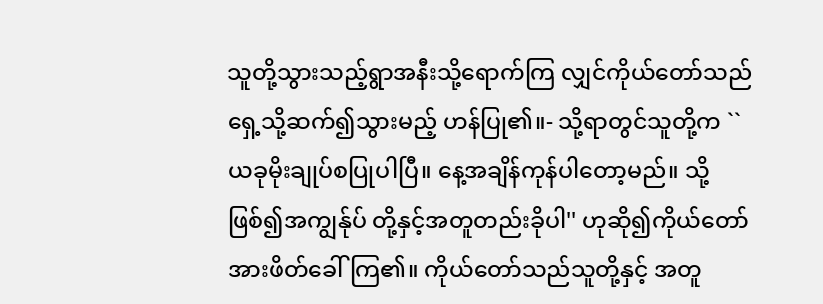သူတို့သွားသည့်ရွာအနီးသို့ရောက်ကြ လျှင်ကိုယ်တော်သည်ရှေ့သို့ဆက်၍သွားမည့် ဟန်ပြု၏။- သို့ရာတွင်သူတို့က ``ယခုမိုးချုပ်စပြုပါပြီ။ နေ့အချိန်ကုန်ပါတော့မည်။ သို့ဖြစ်၍အကျွန်ုပ် တို့နှင့်အတူတည်းခိုပါ'' ဟုဆို၍ကိုယ်တော် အားဖိတ်ခေါ်ကြ၏။ ကိုယ်တော်သည်သူတို့နှင့် အတူ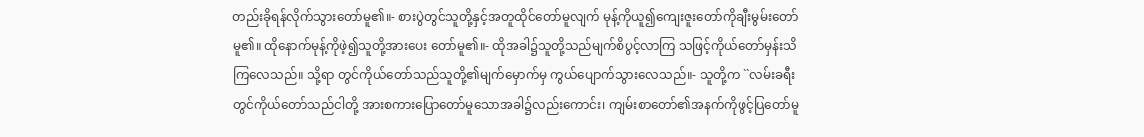တည်းခိုရန်လိုက်သွားတော်မူ၏။- စားပွဲတွင်သူတို့နှင့်အတူထိုင်တော်မူလျက် မုန့်ကိုယူ၍ကျေးဇူးတော်ကိုချီးမွမ်းတော် မူ၏။ ထိုနောက်မုန့်ကိုဖဲ့၍သူတို့အားပေး တော်မူ၏။- ထိုအခါ၌သူတို့သည်မျက်စိပွင့်လာကြ သဖြင့်ကိုယ်တော်မှန်းသိကြလေသည်။ သို့ရာ တွင်ကိုယ်တော်သည်သူတို့၏မျက်မှောက်မှ ကွယ်ပျောက်သွားလေသည်။- သူတို့က ``လမ်းခရီးတွင်ကိုယ်တော်သည်ငါတို့ အားစကားပြောတော်မူသောအခါ၌လည်းကောင်း၊ ကျမ်းစာတော်၏အနက်ကိုဖွင့်ပြတော်မူ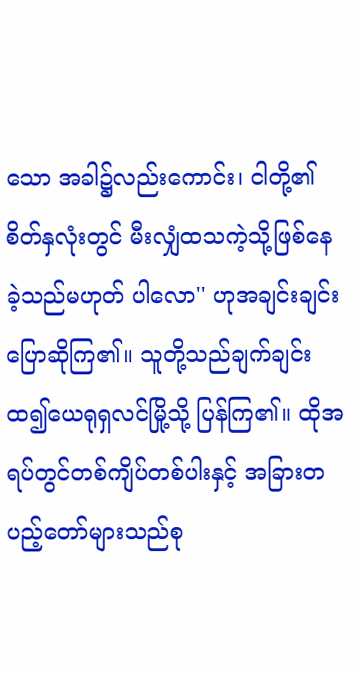သော အခါ၌လည်းကောင်း၊ ငါတို့၏စိတ်နှလုံးတွင် မီးလျှံထသကဲ့သို့ဖြစ်နေခဲ့သည်မဟုတ် ပါလော'' ဟုအချင်းချင်းပြောဆိုကြ၏။ သူတို့သည်ချက်ချင်းထ၍ယေရုရှလင်မြို့သို့ ပြန်ကြ၏။ ထိုအရပ်တွင်တစ်ကျိပ်တစ်ပါးနှင့် အခြားတပည့်တော်များသည်စု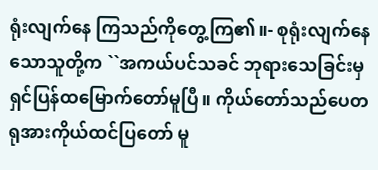ရုံးလျက်နေ ကြသည်ကိုတွေ့ကြ၏။- စုရုံးလျက်နေသောသူတို့က ``အကယ်ပင်သခင် ဘုရားသေခြင်းမှရှင်ပြန်ထမြောက်တော်မူပြီ။ ကိုယ်တော်သည်ပေတရုအားကိုယ်ထင်ပြတော် မူ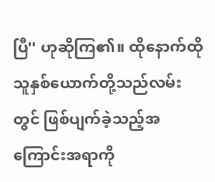ပြီ'' ဟုဆိုကြ၏။ ထိုနောက်ထိုသူနှစ်ယောက်တို့သည်လမ်းတွင် ဖြစ်ပျက်ခဲ့သည့်အကြောင်းအရာကို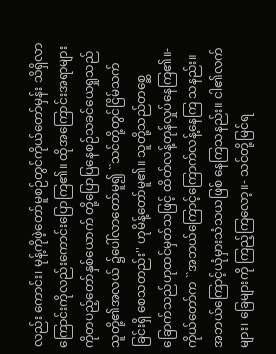လည်း ကောင်း၊ မုန့်ကိုဖဲ့တော်မူစဉ်တွင်ကိုယ်တော်မှန်း သိရှိလာကြောင်းကိုလည်းကောင်းပြောကြ၏။ ထိုအကြောင်းအရာများကိုတပည့်တော်နှစ်ယောက် တို့ပြောပြနေစဉ်သခင်ယေရှုသည်သူတို့၏အလယ် ၌ပေါ်လာတော်မူ၍ ``သင်တို့တွင်ငြိမ်သက်ခြင်းရှိ စေသတည်း'' ဟုမိန့်တော်မူ၏။ သူတို့သည်တစ္ဆေခြောက်သည်ဟုထင်မှတ်သဖြင့် ထိတ်လန့်တုန်လှုပ်နေကြ၏။- ကိုယ်တော်က ``အဘယ်ကြောင့်ကြောက်လန့်နေကြ သနည်း။ အဘယ်ကြောင့်ယုံမှားသံသယဖြစ် နေကြသနည်း။ ငါ၏လက်များ၊ ခြေများကို ကြည့်ကြလော့။- သင်တို့မြင်ရ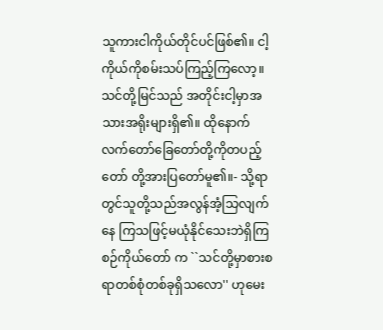သူကားငါကိုယ်တိုင်ပင်ဖြစ်၏။ ငါ့ ကိုယ်ကိုစမ်းသပ်ကြည့်ကြလော့။ သင်တို့မြင်သည် အတိုင်းငါ့မှာအသားအရိုးများရှိ၏။ ထိုနောက်လက်တော်ခြေတော်တို့ကိုတပည့်တော် တို့အားပြတော်မူ၏။- သို့ရာတွင်သူတို့သည်အလွန်အံ့သြလျက်နေ ကြသဖြင့်မယုံနိုင်သေးဘဲရှိကြစဉ်ကိုယ်တော် က ``သင်တို့မှာစားစရာတစ်စုံတစ်ခုရှိသလော'' ဟုမေး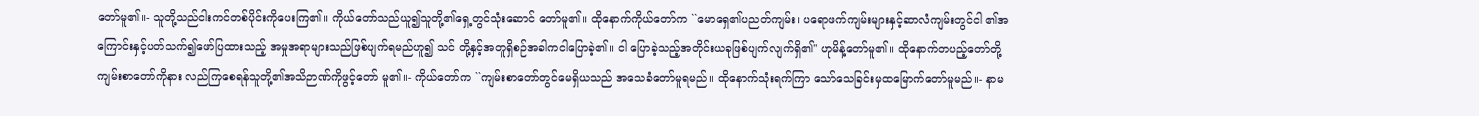တော်မူ၏။- သူတို့သည်ငါးကင်တစ်ပိုင်းကိုပေးကြ၏။ ကိုယ်တော်သည်ယူ၍သူတို့၏ရှေ့တွင်သုံးဆောင် တော်မူ၏။ ထိုနောက်ကိုယ်တော်က ``မောရှေ၏ပညတ်ကျမ်း၊ ပရောဖက်ကျမ်းများနှင့်ဆာလံကျမ်းတွင်ငါ ၏အကြောင်းနှင့်ပတ်သက်၍ဖော်ပြထားသည့် အမှုအရာများသည်ဖြစ်ပျက်ရမည်ဟူ၍ သင် တို့နှင့်အတူရှိစဉ်အခါကငါပြောခဲ့၏။ ငါ ပြောခဲ့သည့်အတိုင်းယခုဖြစ်ပျက်လျက်ရှိ၏'' ဟုမိန့်တော်မူ၏။ ထိုနောက်တပည့်တော်တို့ကျမ်းစာတော်ကိုနား လည်ကြစေရန်သူတို့၏အသိဉာဏ်ကိုဖွင့်တော် မူ၏။- ကိုယ်တော်က ``ကျမ်းစာတော်တွင်မေရှိယသည် အသေခံတော်မူရမည်။ ထိုနောက်သုံးရက်ကြာ သော်သေခြင်းမှထမြောက်တော်မူမည်။- နာမ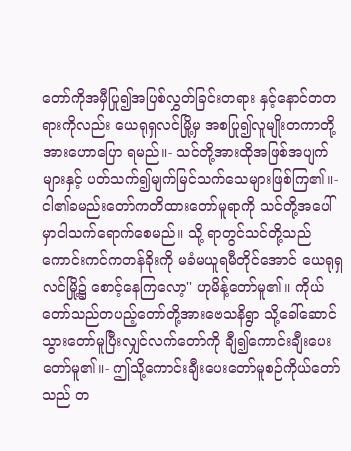တော်ကိုအမှီပြု၍အပြစ်လွှတ်ခြင်းတရား နှင့်နောင်တတရားကိုလည်း ယေရုရှလင်မြို့မှ အစပြု၍လူမျိုးတကာတို့အားဟောပြော ရမည်။- သင်တို့အားထိုအဖြစ်အပျက်များနှင့် ပတ်သက်၍မျက်မြင်သက်သေများဖြစ်ကြ၏။- ငါ၏ခမည်းတော်ကတိထားတော်မူရာကို သင်တို့အပေါ်မှာငါသက်ရောက်စေမည်။ သို့ ရာတွင်သင်တို့သည်ကောင်းကင်ကတန်ခိုးကို မခံမယူရမီတိုင်အောင် ယေရုရှလင်မြို့၌ စောင့်နေကြလော့'' ဟုမိန့်တော်မူ၏။ ကိုယ်တော်သည်တပည့်တော်တို့အားဗေသနိရွာ သို့ခေါ်ဆောင်သွားတော်မူပြီးလျှင်လက်တော်ကို ချီ၍ကောင်းချီးပေးတော်မူ၏။- ဤသို့ကောင်းချီးပေးတော်မူစဉ်ကိုယ်တော်သည် တ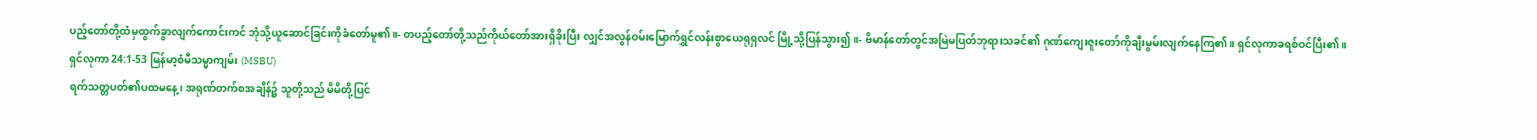ပည့်တော်တို့ထံမှထွက်ခွာလျက်ကောင်းကင် ဘုံသို့ယူဆောင်ခြင်းကိုခံတော်မူ၏။- တပည့်တော်တို့သည်ကိုယ်တော်အားရှိခိုးပြီး လျှင်အလွန်ဝမ်းမြောက်ရွှင်လန်းစွာယေရုရှလင် မြို့သို့ပြန်သွား၍။- ဗိမာန်တော်တွင်အမြဲမပြတ်ဘုရားသခင်၏ ဂုဏ်ကျေးဇူးတော်ကိုချီးမွမ်းလျက်နေကြ၏။ ရှင်လုကာခရစ်ဝင်ပြီး၏။
ရှင်လုကာ 24:1-53 မြန်မာ့စံမီသမ္မာကျမ်း (MSBU)
ရက်သတ္တပတ်၏ပထမနေ့၊ အရုဏ်တက်စအချိန်၌ သူတို့သည် မိမိတို့ပြင်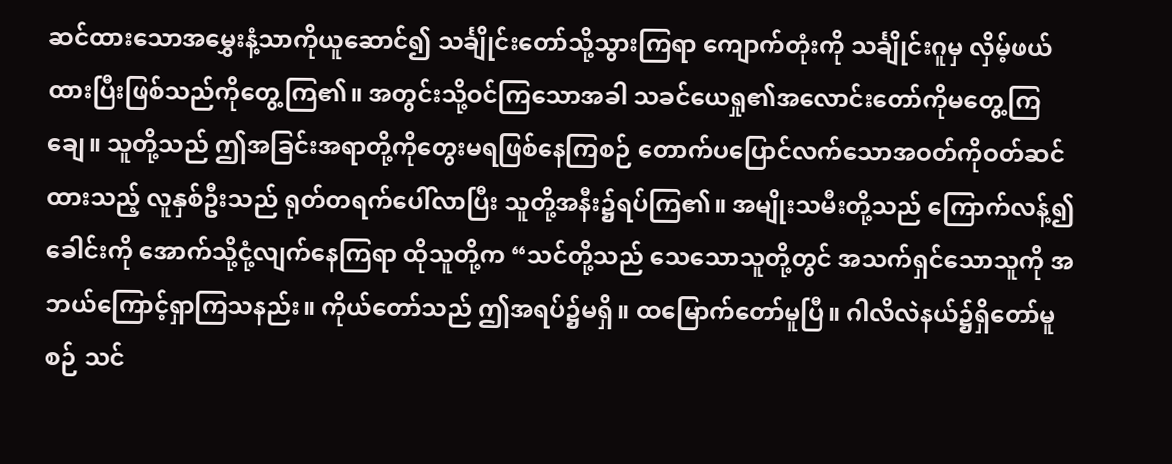ဆင်ထားသောအမွှေးနံ့သာကိုယူဆောင်၍ သင်္ချိုင်းတော်သို့သွားကြရာ ကျောက်တုံးကို သင်္ချိုင်းဂူမှ လှိမ့်ဖယ်ထားပြီးဖြစ်သည်ကိုတွေ့ကြ၏။ အတွင်းသို့ဝင်ကြသောအခါ သခင်ယေရှု၏အလောင်းတော်ကိုမတွေ့ကြချေ။ သူတို့သည် ဤအခြင်းအရာတို့ကိုတွေးမရဖြစ်နေကြစဉ် တောက်ပပြောင်လက်သောအဝတ်ကိုဝတ်ဆင်ထားသည့် လူနှစ်ဦးသည် ရုတ်တရက်ပေါ်လာပြီး သူတို့အနီး၌ရပ်ကြ၏။ အမျိုးသမီးတို့သည် ကြောက်လန့်၍ ခေါင်းကို အောက်သို့ငုံ့လျက်နေကြရာ ထိုသူတို့က “သင်တို့သည် သေသောသူတို့တွင် အသက်ရှင်သောသူကို အဘယ်ကြောင့်ရှာကြသနည်း။ ကိုယ်တော်သည် ဤအရပ်၌မရှိ။ ထမြောက်တော်မူပြီ။ ဂါလိလဲနယ်၌ရှိတော်မူစဉ် သင်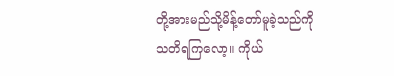တို့အားမည်သို့မိန့်တော်မူခဲ့သည်ကို သတိရကြလော့။ ကိုယ်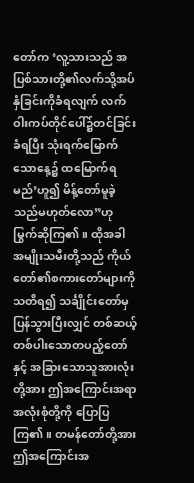တော်က ‘လူ့သားသည် အပြစ်သားတို့၏လက်သို့အပ်နှံခြင်းကိုခံရလျက် လက်ဝါးကပ်တိုင်ပေါ်၌တင်ခြင်းခံရပြီး သုံးရက်မြောက်သောနေ့၌ ထမြောက်ရမည်’ဟူ၍ မိန့်တော်မူခဲ့သည်မဟုတ်လော”ဟု မြွက်ဆိုကြ၏။ ထိုအခါ အမျိုးသမီးတို့သည် ကိုယ်တော်၏စကားတော်များကို သတိရ၍ သင်္ချိုင်းတော်မှ ပြန်သွားပြီးလျှင် တစ်ဆယ့်တစ်ပါးသောတပည့်တော်နှင့် အခြားသောသူအားလုံးတို့အား ဤအကြောင်းအရာအလုံးစုံတို့ကို ပြောပြကြ၏။ တမန်တော်တို့အား ဤအကြောင်းအ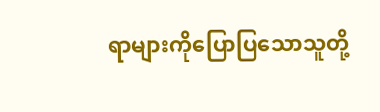ရာများကိုပြောပြသောသူတို့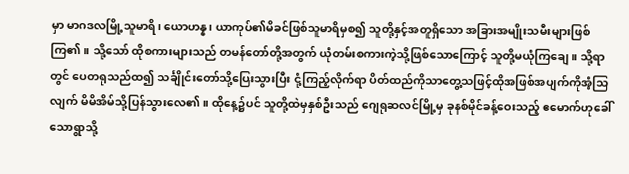မှာ မာဂဒလမြို့သူမာရိ၊ ယောဟန္န၊ ယာကုပ်၏မိခင်ဖြစ်သူမာရိမှစ၍ သူတို့နှင့်အတူရှိသော အခြားအမျိုးသမီးများဖြစ်ကြ၏။ သို့သော် ထိုစကားများသည် တမန်တော်တို့အတွက် ယုံတမ်းစကားကဲ့သို့ဖြစ်သောကြောင့် သူတို့မယုံကြချေ။ သို့ရာတွင် ပေတရုသည်ထ၍ သင်္ချိုင်းတော်သို့ပြေးသွားပြီး ငုံ့ကြည့်လိုက်ရာ ပိတ်ထည်ကိုသာတွေ့သဖြင့်ထိုအဖြစ်အပျက်ကိုအံ့သြလျက် မိမိအိမ်သို့ပြန်သွားလေ၏။ ထိုနေ့၌ပင် သူတို့ထဲမှနှစ်ဦးသည် ဂျေရုဆလင်မြို့မှ ခုနစ်မိုင်ခန့်ဝေးသည့် ဧမောက်ဟုခေါ်သောရွာသို့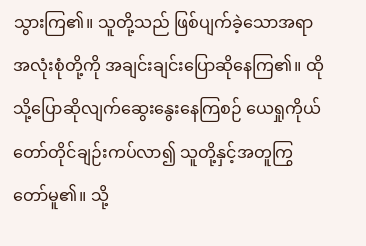သွားကြ၏။ သူတို့သည် ဖြစ်ပျက်ခဲ့သောအရာအလုံးစုံတို့ကို အချင်းချင်းပြောဆိုနေကြ၏။ ထိုသို့ပြောဆိုလျက်ဆွေးနွေးနေကြစဉ် ယေရှုကိုယ်တော်တိုင်ချဉ်းကပ်လာ၍ သူတို့နှင့်အတူကြွတော်မူ၏။ သို့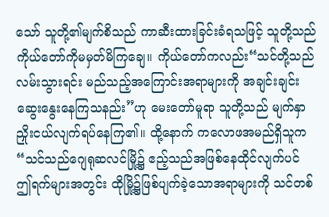သော် သူတို့၏မျက်စိသည် ကာဆီးထားခြင်းခံရသဖြင့် သူတို့သည် ကိုယ်တော်ကိုမမှတ်မိကြချေ။ ကိုယ်တော်ကလည်း“သင်တို့သည် လမ်းသွားရင်း မည်သည့်အကြောင်းအရာများကို အချင်းချင်းဆွေးနွေးနေကြသနည်း”ဟု မေးတော်မူရာ သူတို့သည် မျက်နှာညှိုးငယ်လျက်ရပ်နေကြ၏။ ထို့နောက် ကလောဖအမည်ရှိသူက “သင်သည်ဂျေရုဆလင်မြို့၌ ဧည့်သည်အဖြစ်နေထိုင်လျက်ပင် ဤရက်များအတွင်း ထိုမြို့၌ဖြစ်ပျက်ခဲ့သောအရာများကို သင်တစ်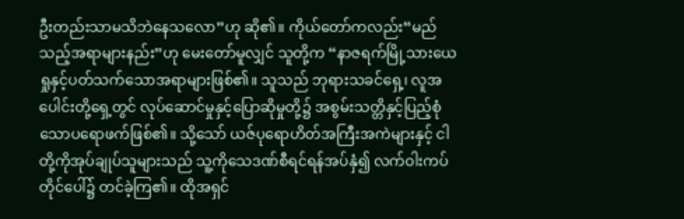ဦးတည်းသာမသိဘဲနေသလော”ဟု ဆို၏။ ကိုယ်တော်ကလည်း“မည်သည့်အရာများနည်း”ဟု မေးတော်မူလျှင် သူတို့က “နာဇရက်မြို့သားယေရှုနှင့်ပတ်သက်သောအရာများဖြစ်၏။ သူသည် ဘုရားသခင်ရှေ့၊ လူအပေါင်းတို့ရှေ့တွင် လုပ်ဆောင်မှုနှင့်ပြောဆိုမှုတို့၌ အစွမ်းသတ္တိနှင့်ပြည့်စုံသောပရောဖက်ဖြစ်၏။ သို့သော် ယဇ်ပုရောဟိတ်အကြီးအကဲများနှင့် ငါတို့ကိုအုပ်ချုပ်သူများသည် သူ့ကိုသေဒဏ်စီရင်ရန်အပ်နှံ၍ လက်ဝါးကပ်တိုင်ပေါ်၌ တင်ခဲ့ကြ၏။ ထိုအရှင်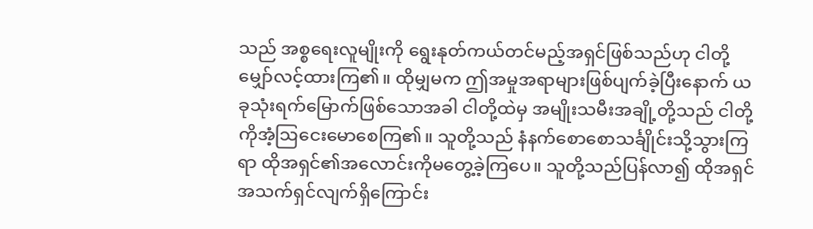သည် အစ္စရေးလူမျိုးကို ရွေးနုတ်ကယ်တင်မည့်အရှင်ဖြစ်သည်ဟု ငါတို့မျှော်လင့်ထားကြ၏။ ထိုမျှမက ဤအမှုအရာများဖြစ်ပျက်ခဲ့ပြီးနောက် ယခုသုံးရက်မြောက်ဖြစ်သောအခါ ငါတို့ထဲမှ အမျိုးသမီးအချို့တို့သည် ငါတို့ကိုအံ့ဩငေးမောစေကြ၏။ သူတို့သည် နံနက်စောစောသင်္ချိုင်းသို့သွားကြရာ ထိုအရှင်၏အလောင်းကိုမတွေ့ခဲ့ကြပေ။ သူတို့သည်ပြန်လာ၍ ထိုအရှင်အသက်ရှင်လျက်ရှိကြောင်း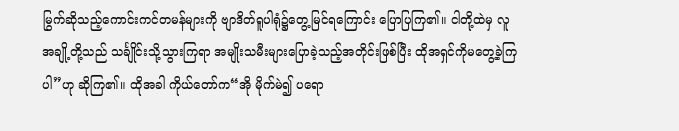မြွက်ဆိုသည့်ကောင်းကင်တမန်များကို ဗျာဒိတ်ရူပါရုံ၌တွေ့မြင်ရကြောင်း ပြောပြကြ၏။ ငါတို့ထဲမှ လူအချို့တို့သည် သင်္ချိုင်းသို့သွားကြရာ အမျိုးသမီးများပြောခဲ့သည့်အတိုင်းဖြစ်ပြီး ထိုအရှင်ကိုမတွေ့ခဲ့ကြပါ”ဟု ဆိုကြ၏။ ထိုအခါ ကိုယ်တော်က“အို မိုက်မဲ၍ ပရော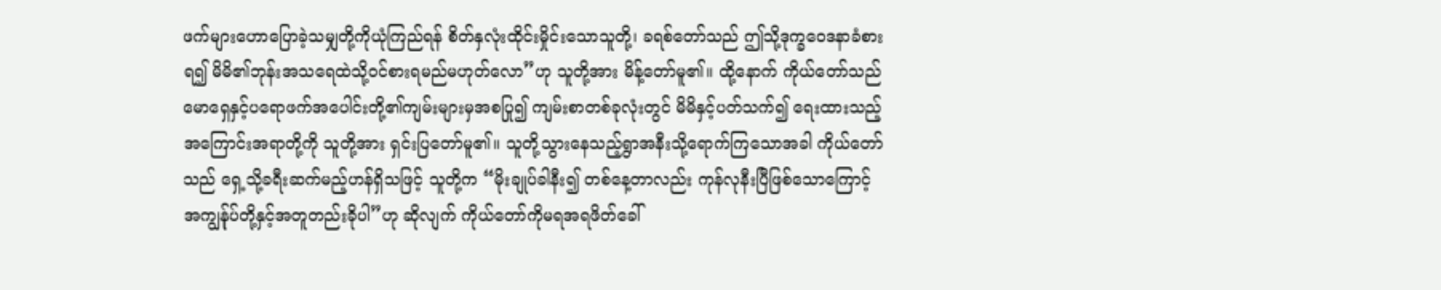ဖက်များဟောပြောခဲ့သမျှတို့ကိုယုံကြည်ရန် စိတ်နှလုံးထိုင်းမှိုင်းသောသူတို့၊ ခရစ်တော်သည် ဤသို့ဒုက္ခဝေဒနာခံစားရ၍ မိမိ၏ဘုန်းအသရေထဲသို့ဝင်စားရမည်မဟုတ်လော”ဟု သူတို့အား မိန့်တော်မူ၏။ ထို့နောက် ကိုယ်တော်သည် မောရှေနှင့်ပရောဖက်အပေါင်းတို့၏ကျမ်းများမှအစပြု၍ ကျမ်းစာတစ်ခုလုံးတွင် မိမိနှင့်ပတ်သက်၍ ရေးထားသည့်အကြောင်းအရာတို့ကို သူတို့အား ရှင်းပြတော်မူ၏။ သူတို့သွားနေသည့်ရွာအနီးသို့ရောက်ကြသောအခါ ကိုယ်တော်သည် ရှေ့သို့ခရီးဆက်မည့်ဟန်ရှိသဖြင့် သူတို့က “မိုးချုပ်ခါနီး၍ တစ်နေ့တာလည်း ကုန်လုနီးပြီဖြစ်သောကြောင့် အကျွန်ုပ်တို့နှင့်အတူတည်းခိုပါ”ဟု ဆိုလျက် ကိုယ်တော်ကိုမရအရဖိတ်ခေါ်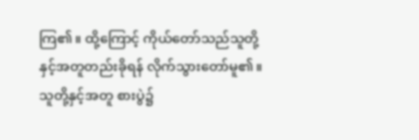ကြ၏။ ထို့ကြောင့် ကိုယ်တော်သည်သူတို့နှင့်အတူတည်းခိုရန် လိုက်သွားတော်မူ၏။ သူတို့နှင့်အတူ စားပွဲ၌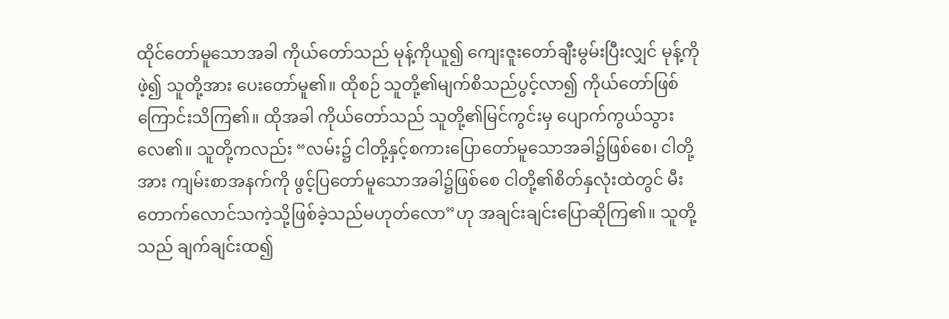ထိုင်တော်မူသောအခါ ကိုယ်တော်သည် မုန့်ကိုယူ၍ ကျေးဇူးတော်ချီးမွမ်းပြီးလျှင် မုန့်ကိုဖဲ့၍ သူတို့အား ပေးတော်မူ၏။ ထိုစဉ် သူတို့၏မျက်စိသည်ပွင့်လာ၍ ကိုယ်တော်ဖြစ်ကြောင်းသိကြ၏။ ထိုအခါ ကိုယ်တော်သည် သူတို့၏မြင်ကွင်းမှ ပျောက်ကွယ်သွားလေ၏။ သူတို့ကလည်း “လမ်း၌ ငါတို့နှင့်စကားပြောတော်မူသောအခါ၌ဖြစ်စေ၊ ငါတို့အား ကျမ်းစာအနက်ကို ဖွင့်ပြတော်မူသောအခါ၌ဖြစ်စေ ငါတို့၏စိတ်နှလုံးထဲတွင် မီးတောက်လောင်သကဲ့သို့ဖြစ်ခဲ့သည်မဟုတ်လော”ဟု အချင်းချင်းပြောဆိုကြ၏။ သူတို့သည် ချက်ချင်းထ၍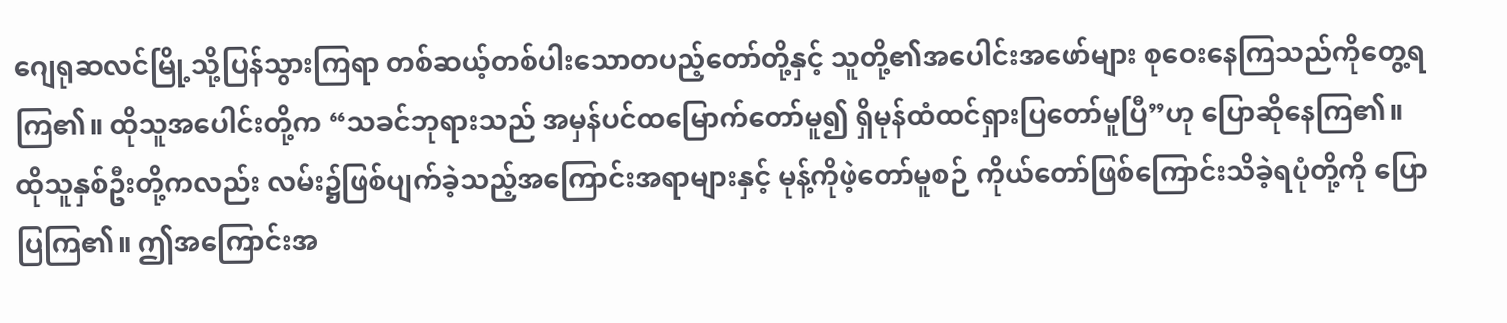ဂျေရုဆလင်မြို့သို့ပြန်သွားကြရာ တစ်ဆယ့်တစ်ပါးသောတပည့်တော်တို့နှင့် သူတို့၏အပေါင်းအဖော်များ စုဝေးနေကြသည်ကိုတွေ့ရကြ၏။ ထိုသူအပေါင်းတို့က “သခင်ဘုရားသည် အမှန်ပင်ထမြောက်တော်မူ၍ ရှိမုန်ထံထင်ရှားပြတော်မူပြီ”ဟု ပြောဆိုနေကြ၏။ ထိုသူနှစ်ဦးတို့ကလည်း လမ်း၌ဖြစ်ပျက်ခဲ့သည့်အကြောင်းအရာများနှင့် မုန့်ကိုဖဲ့တော်မူစဉ် ကိုယ်တော်ဖြစ်ကြောင်းသိခဲ့ရပုံတို့ကို ပြောပြကြ၏။ ဤအကြောင်းအ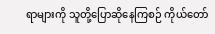ရာများကို သူတို့ပြောဆိုနေကြစဉ် ကိုယ်တော်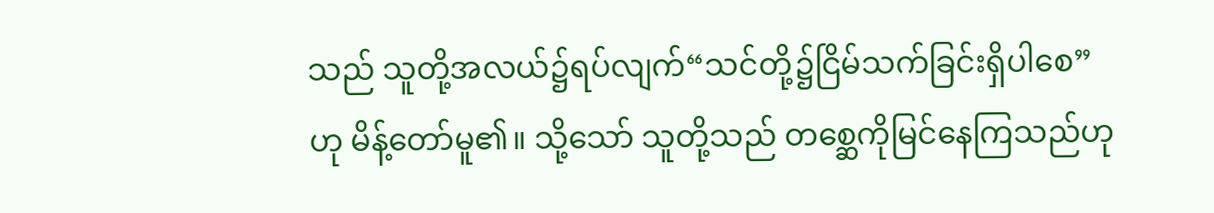သည် သူတို့အလယ်၌ရပ်လျက်“သင်တို့၌ငြိမ်သက်ခြင်းရှိပါစေ”ဟု မိန့်တော်မူ၏။ သို့သော် သူတို့သည် တစ္ဆေကိုမြင်နေကြသည်ဟု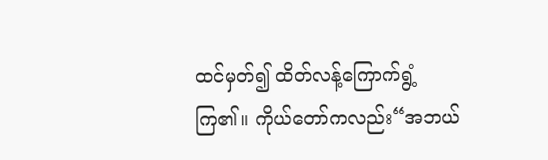ထင်မှတ်၍ ထိတ်လန့်ကြောက်ရွံ့ကြ၏။ ကိုယ်တော်ကလည်း“အဘယ်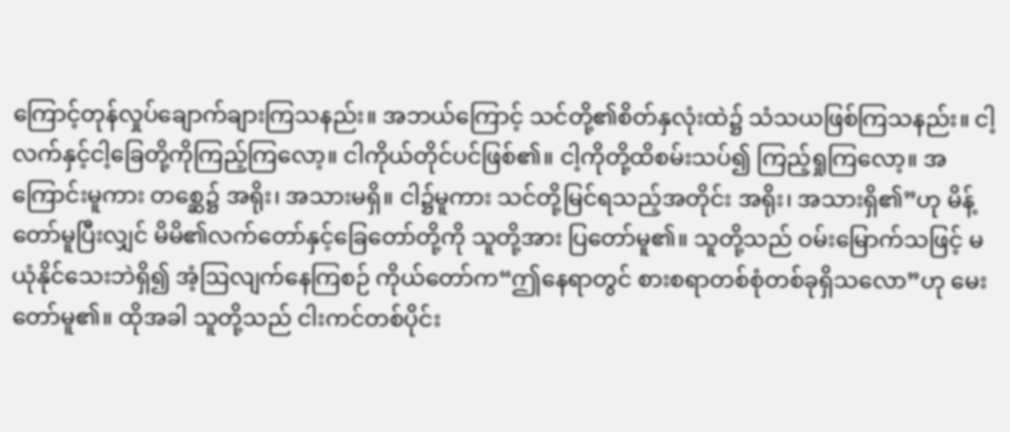ကြောင့်တုန်လှုပ်ချောက်ချားကြသနည်း။ အဘယ်ကြောင့် သင်တို့၏စိတ်နှလုံးထဲ၌ သံသယဖြစ်ကြသနည်း။ ငါ့လက်နှင့်ငါ့ခြေတို့ကိုကြည့်ကြလော့။ ငါကိုယ်တိုင်ပင်ဖြစ်၏။ ငါ့ကိုတို့ထိစမ်းသပ်၍ ကြည့်ရှုကြလော့။ အကြောင်းမူကား တစ္ဆေ၌ အရိုး၊ အသားမရှိ။ ငါ၌မူကား သင်တို့မြင်ရသည့်အတိုင်း အရိုး၊ အသားရှိ၏”ဟု မိန့်တော်မူပြီးလျှင် မိမိ၏လက်တော်နှင့်ခြေတော်တို့ကို သူတို့အား ပြတော်မူ၏။ သူတို့သည် ဝမ်းမြောက်သဖြင့် မယုံနိုင်သေးဘဲရှိ၍ အံ့ဩလျက်နေကြစဉ် ကိုယ်တော်က“ဤနေရာတွင် စားစရာတစ်စုံတစ်ခုရှိသလော”ဟု မေးတော်မူ၏။ ထိုအခါ သူတို့သည် ငါးကင်တစ်ပိုင်း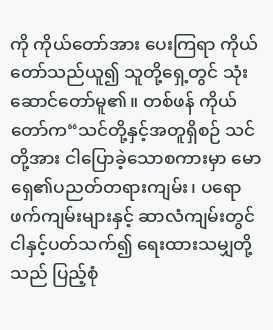ကို ကိုယ်တော်အား ပေးကြရာ ကိုယ်တော်သည်ယူ၍ သူတို့ရှေ့တွင် သုံးဆောင်တော်မူ၏။ တစ်ဖန် ကိုယ်တော်က“သင်တို့နှင့်အတူရှိစဉ် သင်တို့အား ငါပြောခဲ့သောစကားမှာ မောရှေ၏ပညတ်တရားကျမ်း၊ ပရောဖက်ကျမ်းများနှင့် ဆာလံကျမ်းတွင် ငါနှင့်ပတ်သက်၍ ရေးထားသမျှတို့သည် ပြည့်စုံ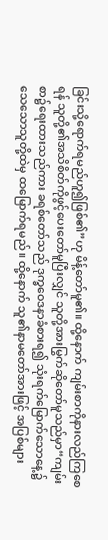ခြင်းသို့ရောက်ရမည်ဟူ၍ဖြစ်၏”ဟု မိန့်တော်မူ၏။ ထို့နောက် ကျမ်းစာကိုနားလည်ကြစေရန် သူတို့၏အသိစိတ်ကိုဖွင့်ပေးတော်မူပြီးလျှင် သူတို့အားမြွက်ဆိုတော်မူသည်မှာ“ကျမ်းစာ၌ရေးထားသည်ကား ခရစ်တော်သည် ဒုက္ခဝေဒနာခံစားရ၍ သုံးရက်မြောက်သောနေ့၌ သေသောသူတို့ထဲမှ ထမြောက်ရမည်။ ထို့နောက် သူ၏နာမတော်အားဖြင့် အပြစ်များ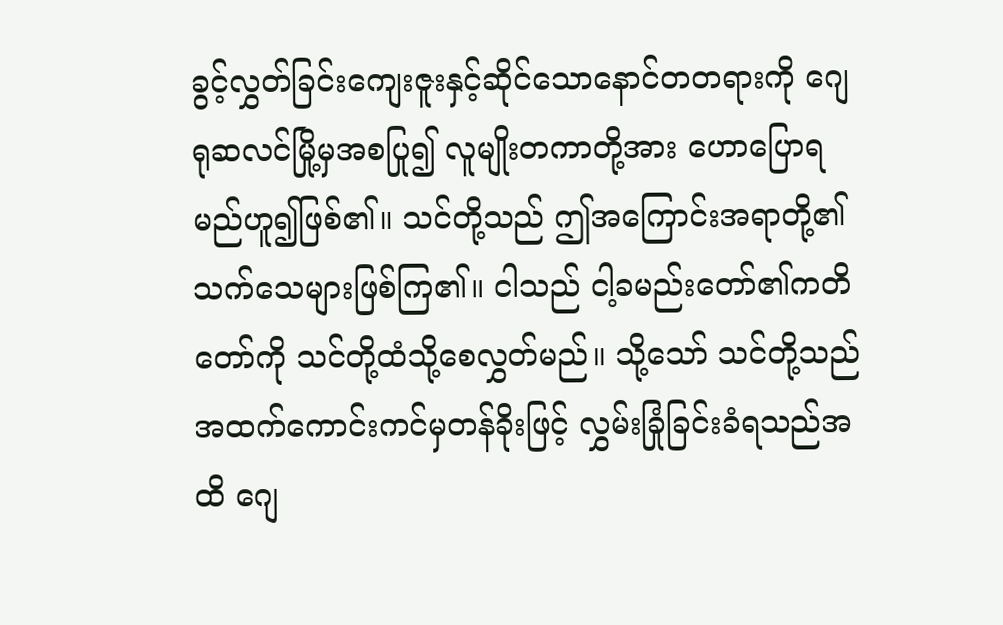ခွင့်လွှတ်ခြင်းကျေးဇူးနှင့်ဆိုင်သောနောင်တတရားကို ဂျေရုဆလင်မြို့မှအစပြု၍ လူမျိုးတကာတို့အား ဟောပြောရမည်ဟူ၍ဖြစ်၏။ သင်တို့သည် ဤအကြောင်းအရာတို့၏သက်သေများဖြစ်ကြ၏။ ငါသည် ငါ့ခမည်းတော်၏ကတိတော်ကို သင်တို့ထံသို့စေလွှတ်မည်။ သို့သော် သင်တို့သည် အထက်ကောင်းကင်မှတန်ခိုးဖြင့် လွှမ်းခြုံခြင်းခံရသည်အထိ ဂျေ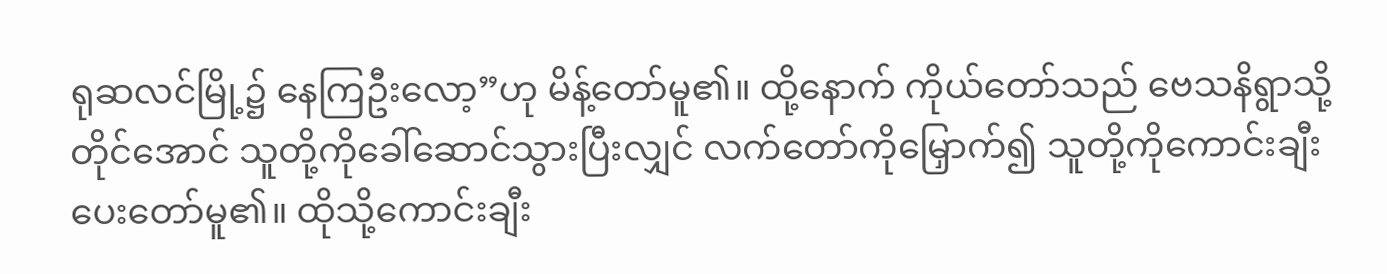ရုဆလင်မြို့၌ နေကြဦးလော့”ဟု မိန့်တော်မူ၏။ ထို့နောက် ကိုယ်တော်သည် ဗေသနိရွာသို့တိုင်အောင် သူတို့ကိုခေါ်ဆောင်သွားပြီးလျှင် လက်တော်ကိုမြှောက်၍ သူတို့ကိုကောင်းချီးပေးတော်မူ၏။ ထိုသို့ကောင်းချီး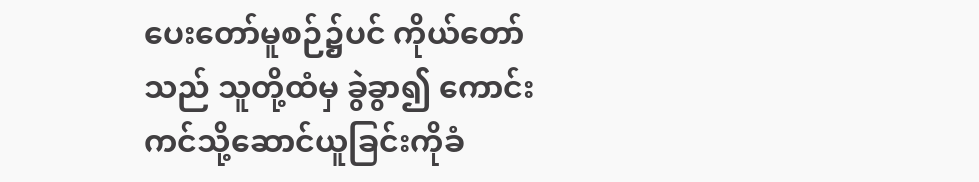ပေးတော်မူစဉ်၌ပင် ကိုယ်တော်သည် သူတို့ထံမှ ခွဲခွာ၍ ကောင်းကင်သို့ဆောင်ယူခြင်းကိုခံ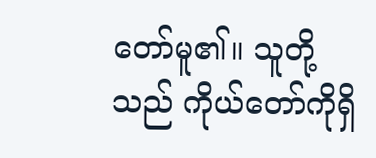တော်မူ၏။ သူတို့သည် ကိုယ်တော်ကိုရှိ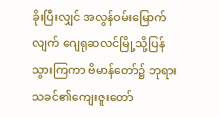ခိုးပြီးလျှင် အလွန်ဝမ်းမြောက်လျက် ဂျေရုဆလင်မြို့သို့ပြန်သွားကြကာ ဗိမာန်တော်၌ ဘုရားသခင်၏ကျေးဇူးတော်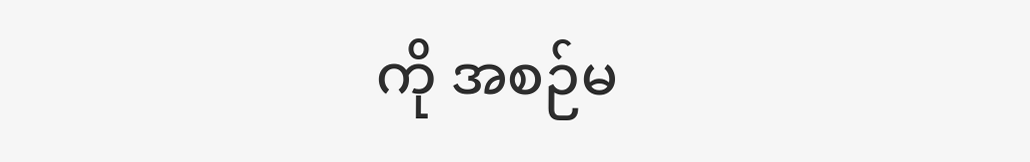ကို အစဉ်မ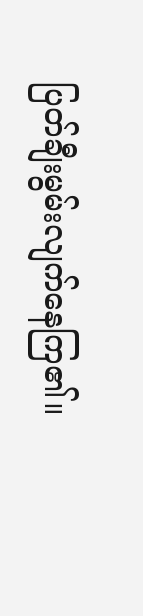ပြတ်ချီးမွမ်းလျက်နေကြ၏။